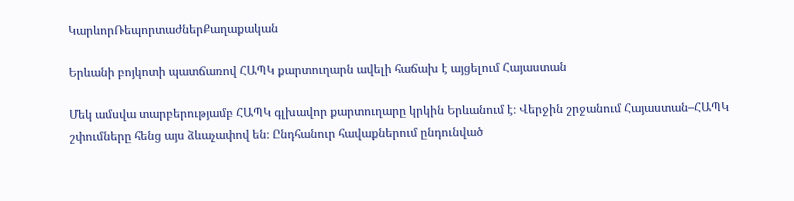ԿարևորՌեպորտաժներՔաղաքական

Երևանի բոյկոտի պատճառով ՀԱՊԿ քարտուղարն ավելի հաճախ է այցելում Հայաստան

Մեկ ամսվա տարբերությամբ ՀԱՊԿ գլխավոր քարտուղարը կրկին Երևանում է։ Վերջին շրջանում Հայաստան–ՀԱՊԿ շփումները հենց այս ձևաչափով են։ Ընդհանուր հավաքներում ընդունված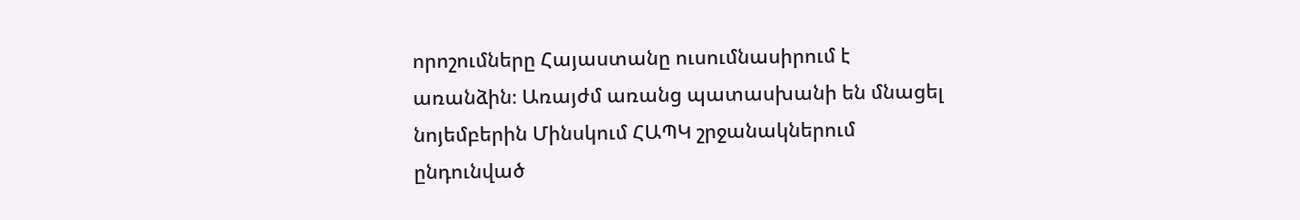որոշումները Հայաստանը ուսումնասիրում է առանձին։ Առայժմ առանց պատասխանի են մնացել նոյեմբերին Մինսկում ՀԱՊԿ շրջանակներում ընդունված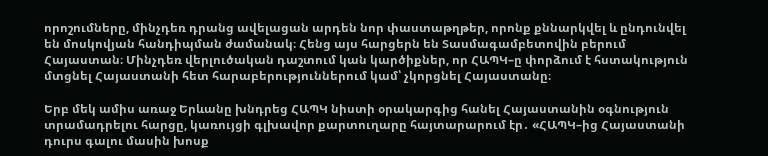որոշումները, մինչդեռ դրանց ավելացան արդեն նոր փաստաթղթեր, որոնք քննարկվել և ընդունվել են մոսկովյան հանդիպման ժամանակ։ Հենց այս հարցերն են Տասմագամբետովին բերում Հայաստան։ Մինչդեռ վերլուծական դաշտում կան կարծիքներ, որ ՀԱՊԿ–ը փորձում է հստակություն մտցնել Հայաստանի հետ հարաբերություններում կամ՝ չկորցնել Հայաստանը։

Երբ մեկ ամիս առաջ Երևանը խնդրեց ՀԱՊԿ նիստի օրակարգից հանել Հայաստանին օգնություն տրամադրելու հարցը, կառույցի գլխավոր քարտուղարը հայտարարում էր․ «ՀԱՊԿ–ից Հայաստանի դուրս գալու մասին խոսք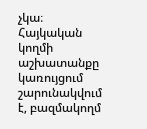չկա։ Հայկական կողմի աշխատանքը կառույցում շարունակվում է, բազմակողմ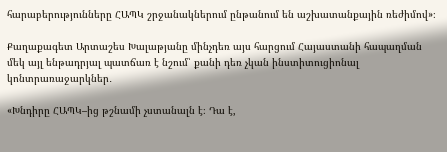հարաբերությունները ՀԱՊԿ շրջանակներում ընթանում են աշխատանքային ռեժիմով»։

Քաղաքագետ Արտաշես Խալաթյանը մինչդեռ այս հարցում Հայաստանի հապաղման մեկ այլ ենթադրյալ պատճառ է նշում՝ քանի դեռ չկան ինստիտուցիոնալ կոնտրառաջարկներ․

«Խնդիրը ՀԱՊԿ–ից թշնամի չստանալն է։ Դա է,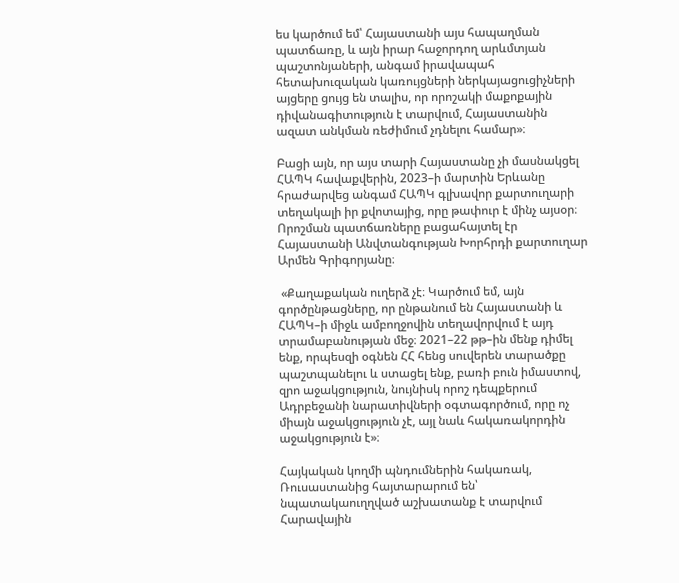ես կարծում եմ՝ Հայաստանի այս հապաղման պատճառը, և այն իրար հաջորդող արևմտյան պաշտոնյաների, անգամ իրավապահ հետախուզական կառույցների ներկայացուցիչների այցերը ցույց են տալիս, որ որոշակի մաքոքային դիվանագիտություն է տարվում, Հայաստանին ազատ անկման ռեժիմում չդնելու համար»։

Բացի այն, որ այս տարի Հայաստանը չի մասնակցել ՀԱՊԿ հավաքվերին, 2023–ի մարտին Երևանը հրաժարվեց անգամ ՀԱՊԿ գլխավոր քարտուղարի տեղակալի իր քվոտայից, որը թափուր է մինչ այսօր։ Որոշման պատճառները բացահայտել էր Հայաստանի Անվտանգության Խորհրդի քարտուղար Արմեն Գրիգորյանը։

 «Քաղաքական ուղերձ չէ։ Կարծում եմ, այն գործընթացները, որ ընթանում են Հայաստանի և ՀԱՊԿ–ի միջև ամբողջովին տեղավորվում է այդ տրամաբանության մեջ։ 2021–22 թթ–ին մենք դիմել ենք, որպեսզի օգնեն ՀՀ հենց սուվերեն տարածքը պաշտպանելու և ստացել ենք, բառի բուն իմաստով, զրո աջակցություն, նույնիսկ որոշ դեպքերում Ադրբեջանի նարատիվների օգտագործում, որը ոչ միայն աջակցություն չէ, այլ նաև հակառակորդին աջակցություն է»։

Հայկական կողմի պնդումներին հակառակ, Ռուսաստանից հայտարարում են՝ նպատակաուղղված աշխատանք է տարվում Հարավային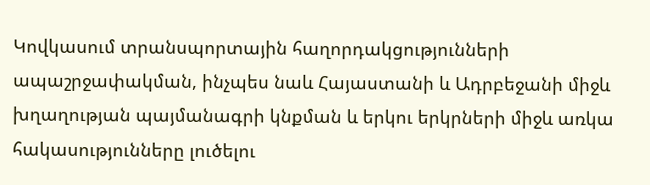Կովկասում տրանսպորտային հաղորդակցությունների ապաշրջափակման, ինչպես նաև Հայաստանի և Ադրբեջանի միջև խղաղության պայմանագրի կնքման և երկու երկրների միջև առկա հակասությունները լուծելու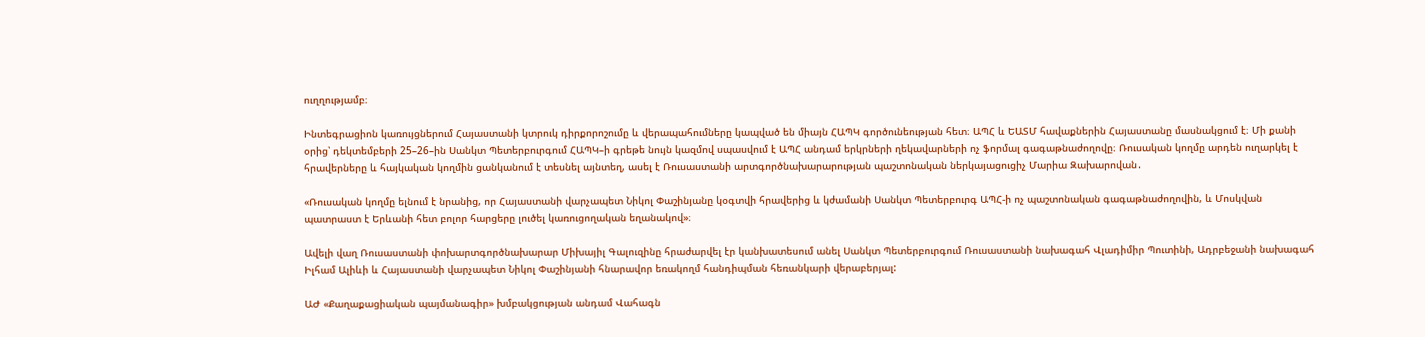ուղղությամբ։

Ինտեգրացիոն կառույցներում Հայաստանի կտրուկ դիրքորոշումը և վերապահումները կապված են միայն ՀԱՊԿ գործունեության հետ։ ԱՊՀ և ԵԱՏՄ հավաքներին Հայաստանը մասնակցում է։ Մի քանի օրից՝ դեկտեմբերի 25–26–ին Սանկտ Պետերբուրգում ՀԱՊԿ–ի գրեթե նույն կազմով սպասվում է ԱՊՀ անդամ երկրների ղեկավարների ոչ ֆորմալ գագաթնաժողովը։ Ռուսական կողմը արդեն ուղարկել է հրավերները և հայկական կողմին ցանկանում է տեսնել այնտեղ, ասել է Ռուսաստանի արտգործնախարարության պաշտոնական ներկայացուցիչ Մարիա Զախարովան․

«Ռուսական կողմը ելնում է նրանից, որ Հայաստանի վարչապետ Նիկոլ Փաշինյանը կօգտվի հրավերից և կժամանի Սանկտ Պետերբուրգ ԱՊՀ-ի ոչ պաշտոնական գագաթնաժողովին, և Մոսկվան պատրաստ է Երևանի հետ բոլոր հարցերը լուծել կառուցողական եղանակով»։

Ավելի վաղ Ռուսաստանի փոխարտգործնախարար Միխայիլ Գալուզինը հրաժարվել էր կանխատեսում անել Սանկտ Պետերբուրգում Ռուսաստանի նախագահ Վլադիմիր Պուտինի, Ադրբեջանի նախագահ Իլհամ Ալիևի և Հայաստանի վարչապետ Նիկոլ Փաշինյանի հնարավոր եռակողմ հանդիպման հեռանկարի վերաբերյալ:

ԱԺ «Քաղաքացիական պայմանագիր» խմբակցության անդամ Վահագն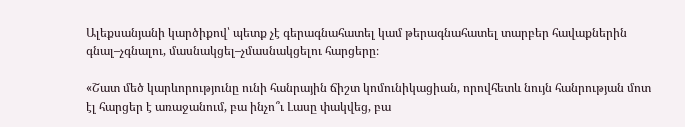Ալեքսանյանի կարծիքով՝ պետք չէ գերագնահատել կամ թերագնահատել տարբեր հավաքներին գնալ–չգնալու, մասնակցել–չմասնակցելու հարցերը։

«Շատ մեծ կարևորությունը ունի հանրային ճիշտ կոմունիկացիան, որովհետև նույն հանրության մոտ էլ հարցեր է առաջանում, բա ինչո՞ւ Լասը փակվեց, բա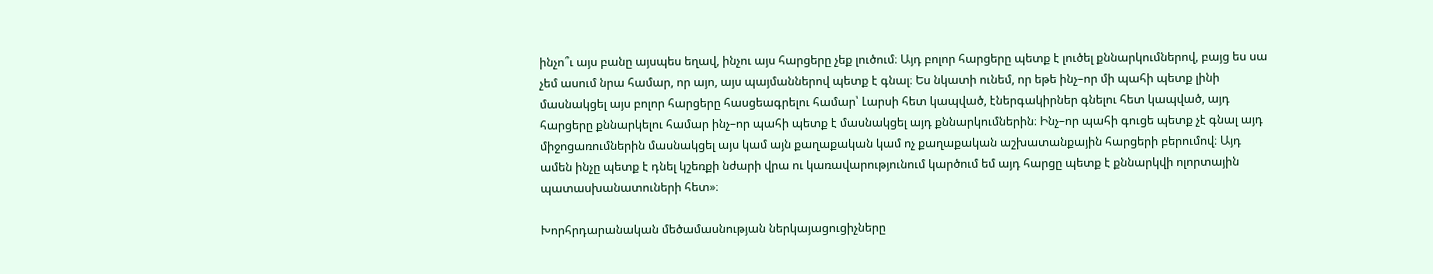ինչո՞ւ այս բանը այսպես եղավ, ինչու այս հարցերը չեք լուծում։ Այդ բոլոր հարցերը պետք է լուծել քննարկումներով, բայց ես սա չեմ ասում նրա համար, որ այո, այս պայմաններով պետք է գնալ։ Ես նկատի ունեմ, որ եթե ինչ–որ մի պահի պետք լինի մասնակցել այս բոլոր հարցերը հասցեագրելու համար՝ Լարսի հետ կապված, էներգակիրներ գնելու հետ կապված, այդ հարցերը քննարկելու համար ինչ–որ պահի պետք է մասնակցել այդ քննարկումներին։ Ինչ–որ պահի գուցե պետք չէ գնալ այդ միջոցառումներին մասնակցել այս կամ այն քաղաքական կամ ոչ քաղաքական աշխատանքային հարցերի բերումով։ Այդ ամեն ինչը պետք է դնել կշեռքի նժարի վրա ու կառավարությունում կարծում եմ այդ հարցը պետք է քննարկվի ոլորտային պատասխանատուների հետ»։

Խորհրդարանական մեծամասնության ներկայացուցիչները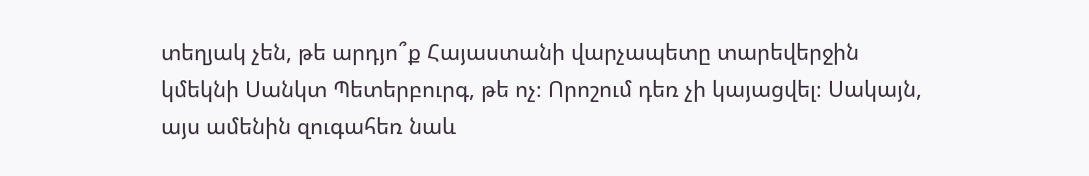տեղյակ չեն, թե արդյո՞ք Հայաստանի վարչապետը տարեվերջին կմեկնի Սանկտ Պետերբուրգ, թե ոչ։ Որոշում դեռ չի կայացվել։ Սակայն, այս ամենին զուգահեռ նաև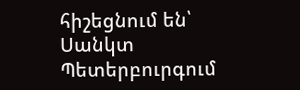հիշեցնում են՝ Սանկտ Պետերբուրգում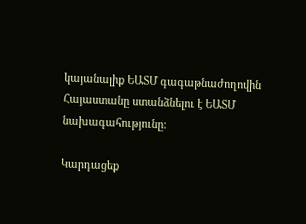կայանալիք ԵԱՏՄ գագաթնաժողովին Հայաստանը ստանձնելու է ԵԱՏՄ նախագահությունը:

Կարդացեք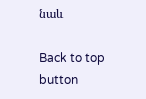նաև

Back to top button